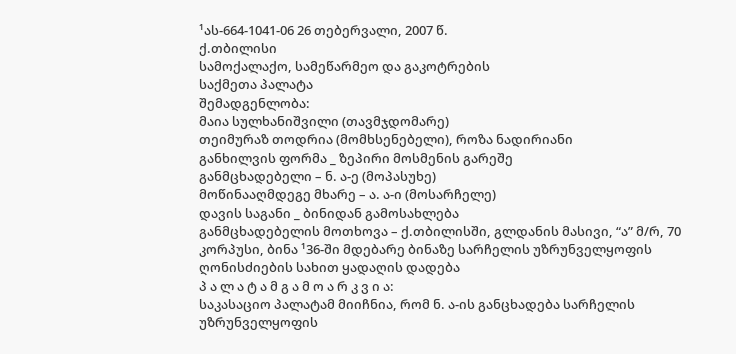¹ას-664-1041-06 26 თებერვალი, 2007 წ.
ქ.თბილისი
სამოქალაქო, სამეწარმეო და გაკოტრების
საქმეთა პალატა
შემადგენლობა:
მაია სულხანიშვილი (თავმჯდომარე)
თეიმურაზ თოდრია (მომხსენებელი), როზა ნადირიანი
განხილვის ფორმა _ ზეპირი მოსმენის გარეშე
განმცხადებელი – ნ. ა-ე (მოპასუხე)
მოწინააღმდეგე მხარე – ა. ა-ი (მოსარჩელე)
დავის საგანი _ ბინიდან გამოსახლება
განმცხადებელის მოთხოვა – ქ.თბილისში, გლდანის მასივი, “ა” მ/რ, 70 კორპუსი, ბინა ¹36-ში მდებარე ბინაზე სარჩელის უზრუნველყოფის ღონისძიების სახით ყადაღის დადება
პ ა ლ ა ტ ა მ გ ა მ ო ა რ კ ვ ი ა:
საკასაციო პალატამ მიიჩნია, რომ ნ. ა-ის განცხადება სარჩელის უზრუნველყოფის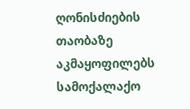ღონისძიების თაობაზე აკმაყოფილებს სამოქალაქო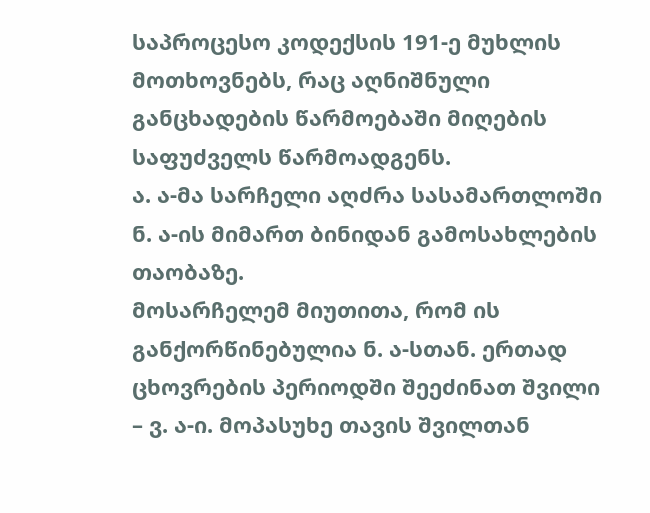საპროცესო კოდექსის 191-ე მუხლის მოთხოვნებს, რაც აღნიშნული განცხადების წარმოებაში მიღების საფუძველს წარმოადგენს.
ა. ა-მა სარჩელი აღძრა სასამართლოში ნ. ა-ის მიმართ ბინიდან გამოსახლების თაობაზე.
მოსარჩელემ მიუთითა, რომ ის განქორწინებულია ნ. ა-სთან. ერთად ცხოვრების პერიოდში შეეძინათ შვილი – ვ. ა-ი. მოპასუხე თავის შვილთან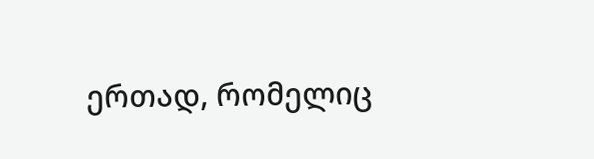ერთად, რომელიც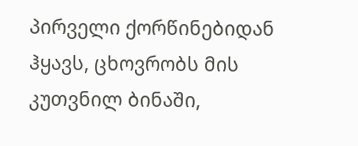პირველი ქორწინებიდან ჰყავს, ცხოვრობს მის კუთვნილ ბინაში,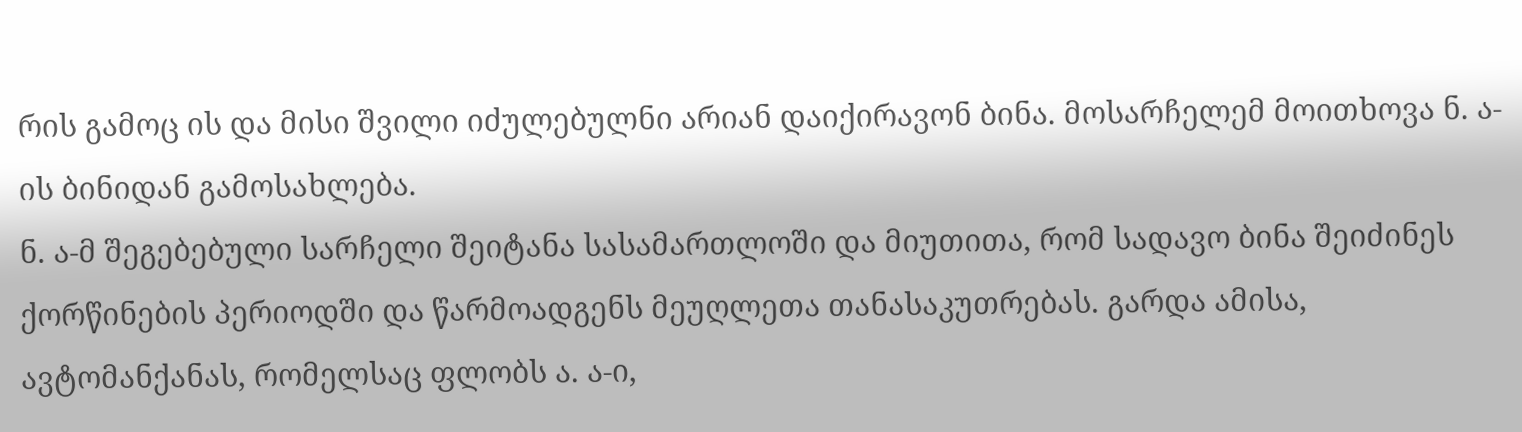რის გამოც ის და მისი შვილი იძულებულნი არიან დაიქირავონ ბინა. მოსარჩელემ მოითხოვა ნ. ა-ის ბინიდან გამოსახლება.
ნ. ა-მ შეგებებული სარჩელი შეიტანა სასამართლოში და მიუთითა, რომ სადავო ბინა შეიძინეს ქორწინების პერიოდში და წარმოადგენს მეუღლეთა თანასაკუთრებას. გარდა ამისა, ავტომანქანას, რომელსაც ფლობს ა. ა-ი,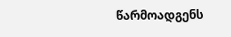წარმოადგენს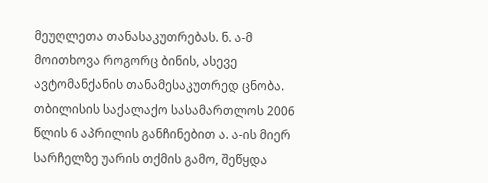მეუღლეთა თანასაკუთრებას. ნ. ა-მ მოითხოვა როგორც ბინის, ასევე ავტომანქანის თანამესაკუთრედ ცნობა.
თბილისის საქალაქო სასამართლოს 2006 წლის 6 აპრილის განჩინებით ა. ა-ის მიერ სარჩელზე უარის თქმის გამო, შეწყდა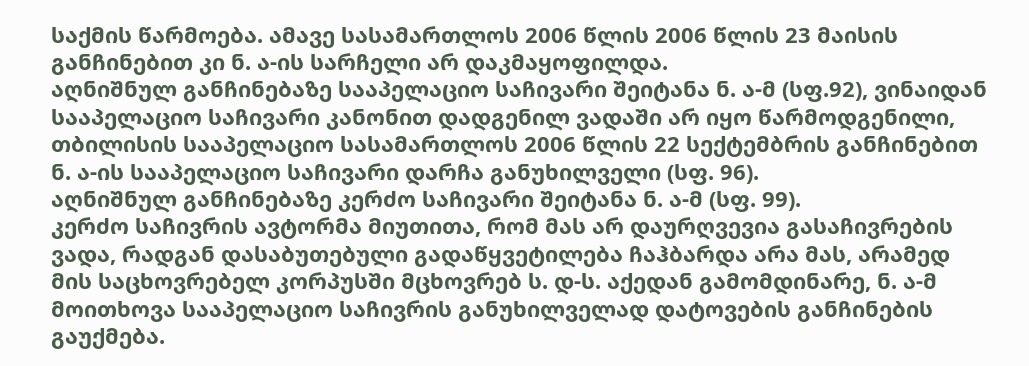საქმის წარმოება. ამავე სასამართლოს 2006 წლის 2006 წლის 23 მაისის განჩინებით კი ნ. ა-ის სარჩელი არ დაკმაყოფილდა.
აღნიშნულ განჩინებაზე სააპელაციო საჩივარი შეიტანა ნ. ა-მ (სფ.92), ვინაიდან სააპელაციო საჩივარი კანონით დადგენილ ვადაში არ იყო წარმოდგენილი, თბილისის სააპელაციო სასამართლოს 2006 წლის 22 სექტემბრის განჩინებით ნ. ა-ის სააპელაციო საჩივარი დარჩა განუხილველი (სფ. 96).
აღნიშნულ განჩინებაზე კერძო საჩივარი შეიტანა ნ. ა-მ (სფ. 99).
კერძო საჩივრის ავტორმა მიუთითა, რომ მას არ დაურღვევია გასაჩივრების ვადა, რადგან დასაბუთებული გადაწყვეტილება ჩაჰბარდა არა მას, არამედ მის საცხოვრებელ კორპუსში მცხოვრებ ს. დ-ს. აქედან გამომდინარე, ნ. ა-მ მოითხოვა სააპელაციო საჩივრის განუხილველად დატოვების განჩინების გაუქმება.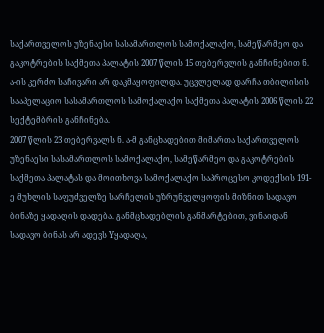საქართველოს უზენაესი სასამართლოს სამოქალაქო, სამეწარმეო და გაკოტრების საქმეთა პალატის 2007 წლის 15 თებერვლის განჩინებით ნ. ა-ის კერძო საჩივარი არ დაკმაყოფილდა. უცვლელად დარჩა თბილისის სააპელაციო სასამართლოს სამოქალაქო საქმეთა პალატის 2006 წლის 22 სექტემბრის განჩინება.
2007 წლის 23 თებერვალს ნ. ა-მ განცხადებით მიმართა საქართველოს უზენაესი სასამართლოს სამოქალაქო, სამეწარმეო და გაკოტრების საქმეთა პალატას და მოითხოვა სამოქალაქო საპროცესო კოდექსის 191-ე მუხლის საფუძველზე სარჩელის უზრუნველყოფის მიზნით სადავო ბინაზე ყადაღის დადება. განმცხადებლის განმარტებით, ვინაიდან სადავო ბინას არ ადევს Yყადაღა,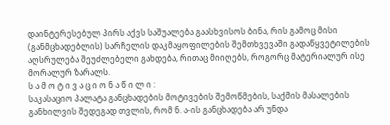დაინტერესებულ პირს აქვს საშუალება გაასხვისოს ბინა, რის გამოც მისი (განმცხადებლის) სარჩელის დაკმაყოფილების შემთხვევაში გადაწყვეტილების აღსრულება შეუძლებელი გახდება, რითაც მიიღებს, როგორც მატერიალურ ისე მორალურ ზარალს.
ს ა მ ო ტ ი ვ ა ც ი ო ნ ა წ ი ლ ი :
საკასაციო პალატა განცხადების მოტივების შემოწმების, საქმის მასალების განხილვის შედეგად თვლის, რომ ნ. ა-ის განცხადება არ უნდა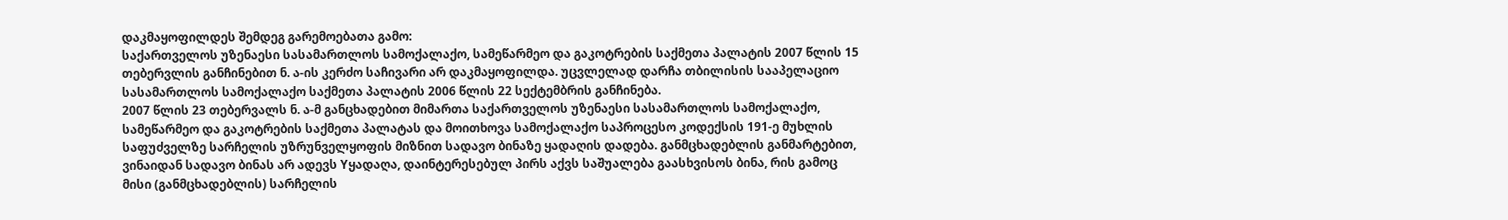დაკმაყოფილდეს შემდეგ გარემოებათა გამო:
საქართველოს უზენაესი სასამართლოს სამოქალაქო, სამეწარმეო და გაკოტრების საქმეთა პალატის 2007 წლის 15 თებერვლის განჩინებით ნ. ა-ის კერძო საჩივარი არ დაკმაყოფილდა. უცვლელად დარჩა თბილისის სააპელაციო სასამართლოს სამოქალაქო საქმეთა პალატის 2006 წლის 22 სექტემბრის განჩინება.
2007 წლის 23 თებერვალს ნ. ა-მ განცხადებით მიმართა საქართველოს უზენაესი სასამართლოს სამოქალაქო, სამეწარმეო და გაკოტრების საქმეთა პალატას და მოითხოვა სამოქალაქო საპროცესო კოდექსის 191-ე მუხლის საფუძველზე სარჩელის უზრუნველყოფის მიზნით სადავო ბინაზე ყადაღის დადება. განმცხადებლის განმარტებით, ვინაიდან სადავო ბინას არ ადევს Yყადაღა, დაინტერესებულ პირს აქვს საშუალება გაასხვისოს ბინა, რის გამოც მისი (განმცხადებლის) სარჩელის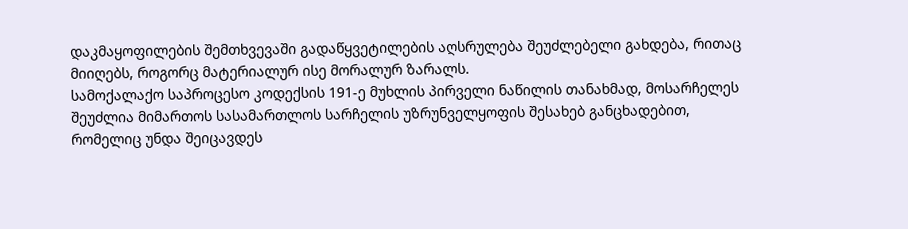დაკმაყოფილების შემთხვევაში გადაწყვეტილების აღსრულება შეუძლებელი გახდება, რითაც მიიღებს, როგორც მატერიალურ ისე მორალურ ზარალს.
სამოქალაქო საპროცესო კოდექსის 191-ე მუხლის პირველი ნაწილის თანახმად, მოსარჩელეს შეუძლია მიმართოს სასამართლოს სარჩელის უზრუნველყოფის შესახებ განცხადებით, რომელიც უნდა შეიცავდეს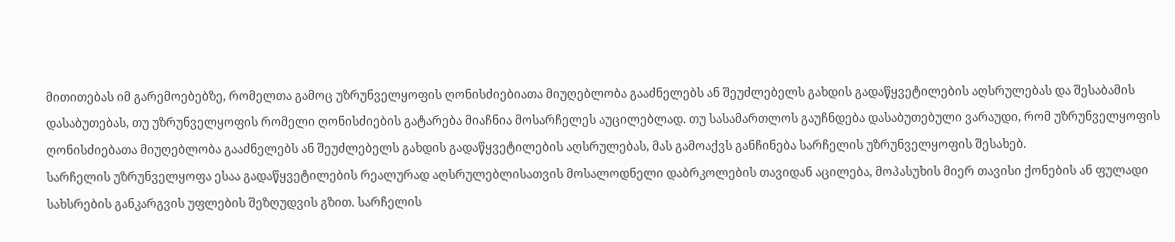მითითებას იმ გარემოებებზე, რომელთა გამოც უზრუნველყოფის ღონისძიებიათა მიუღებლობა გააძნელებს ან შეუძლებელს გახდის გადაწყვეტილების აღსრულებას და შესაბამის დასაბუთებას, თუ უზრუნველყოფის რომელი ღონისძიების გატარება მიაჩნია მოსარჩელეს აუცილებლად. თუ სასამართლოს გაუჩნდება დასაბუთებული ვარაუდი, რომ უზრუნველყოფის ღონისძიებათა მიუღებლობა გააძნელებს ან შეუძლებელს გახდის გადაწყვეტილების აღსრულებას, მას გამოაქვს განჩინება სარჩელის უზრუნველყოფის შესახებ.
სარჩელის უზრუნველყოფა ესაა გადაწყვეტილების რეალურად აღსრულებლისათვის მოსალოდნელი დაბრკოლების თავიდან აცილება, მოპასუხის მიერ თავისი ქონების ან ფულადი სახსრების განკარგვის უფლების შეზღუდვის გზით. სარჩელის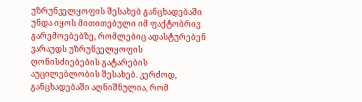უზრუნველყოფის შესახებ განცხადებაში უნდა იყოს მითითებული იმ ფაქტობრივ გარემოებებზე, რომლებიც ადასტურებენ ვარაუდს უზრუნველყოფის ღონისძიებების გატარების აუცილებლობის შესახებ. კერძოდ, განცხადებაში აღნიშნულია, რომ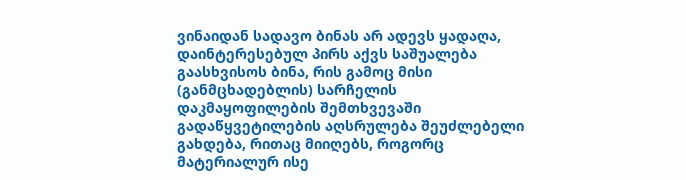ვინაიდან სადავო ბინას არ ადევს ყადაღა, დაინტერესებულ პირს აქვს საშუალება გაასხვისოს ბინა, რის გამოც მისი (განმცხადებლის) სარჩელის დაკმაყოფილების შემთხვევაში გადაწყვეტილების აღსრულება შეუძლებელი გახდება, რითაც მიიღებს, როგორც მატერიალურ ისე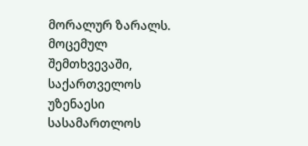მორალურ ზარალს.
მოცემულ შემთხვევაში, საქართველოს უზენაესი სასამართლოს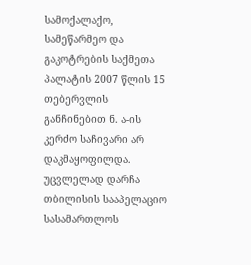სამოქალაქო, სამეწარმეო და გაკოტრების საქმეთა პალატის 2007 წლის 15 თებერვლის განჩინებით ნ. ა-ის კერძო საჩივარი არ დაკმაყოფილდა. უცვლელად დარჩა თბილისის სააპელაციო სასამართლოს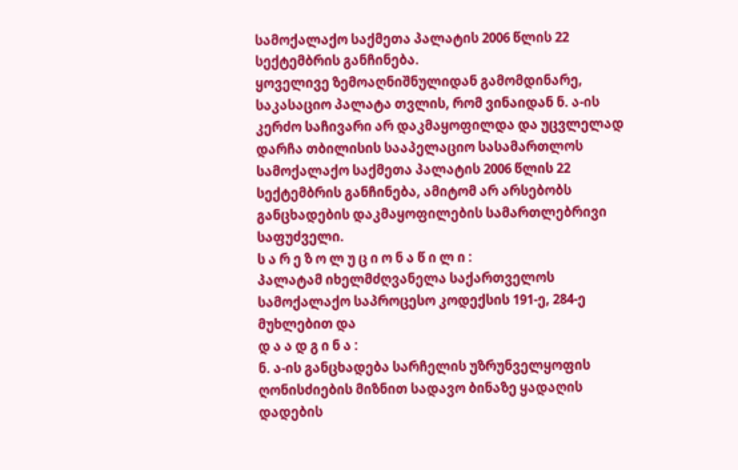სამოქალაქო საქმეთა პალატის 2006 წლის 22 სექტემბრის განჩინება.
ყოველივე ზემოაღნიშნულიდან გამომდინარე, საკასაციო პალატა თვლის, რომ ვინაიდან ნ. ა-ის კერძო საჩივარი არ დაკმაყოფილდა და უცვლელად დარჩა თბილისის სააპელაციო სასამართლოს სამოქალაქო საქმეთა პალატის 2006 წლის 22 სექტემბრის განჩინება, ამიტომ არ არსებობს განცხადების დაკმაყოფილების სამართლებრივი საფუძველი.
ს ა რ ე ზ ო ლ უ ც ი ო ნ ა წ ი ლ ი :
პალატამ იხელმძღვანელა საქართველოს სამოქალაქო საპროცესო კოდექსის 191-ე, 284-ე მუხლებით და
დ ა ა დ გ ი ნ ა :
ნ. ა-ის განცხადება სარჩელის უზრუნველყოფის ღონისძიების მიზნით სადავო ბინაზე ყადაღის დადების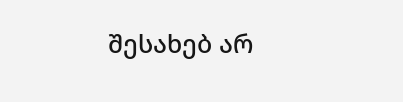შესახებ არ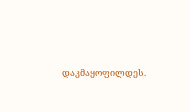დაკმაყოფილდეს.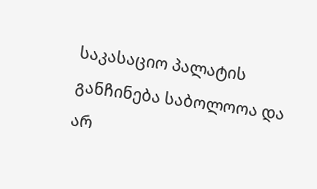საკასაციო პალატის განჩინება საბოლოოა და არ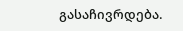გასაჩივრდება.